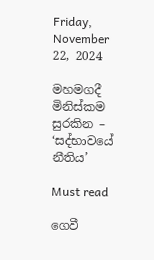Friday, November 22, 2024

මහමගදී මිනිස්කම සුරකින – ‘සද්භාවයේ නීතිය’

Must read

ගෙවී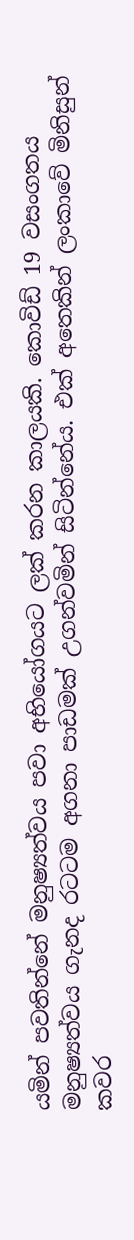යමින් පවතින්නේ මනුෂ්‍යත්වය පවා අභියෝගයට ලක් කරන කාලයකි. කොවිඩ් 19 වසංගතය මනුෂ්‍යත්වය ගැනද රටටම අගනා පාඩමක් උගන්වමින් සිටින්නේය. එක් අතෙකින් ලංකාවේ මිනිසුන් කවර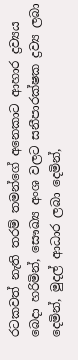රටකවත් නැති තරම් තමන්ගේ අනෙකාට ආහාර ද්‍රව්‍යය බෙදා හරිමින්, සෞඛ්‍ය අංශ වලට සනීපාරක්ෂක ද්‍රව්‍ය ලබා දෙමින්, මුදල් ආධාර ලබා දෙමින්,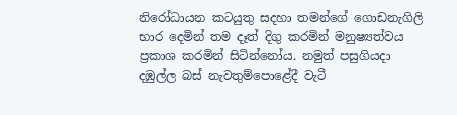නිරෝධායන කටයුතු සදහා තමන්ගේ ගොඩනැගිලි භාර දෙමින් තම දෑත් දිගු කරමින් මනුෂ්‍යත්වය ප්‍රකාශ කරමින් සිටින්නෝය. නමුත් පසුගියදා දඹුල්ල බස් නැවතුම්පොළේදී ‍වැටී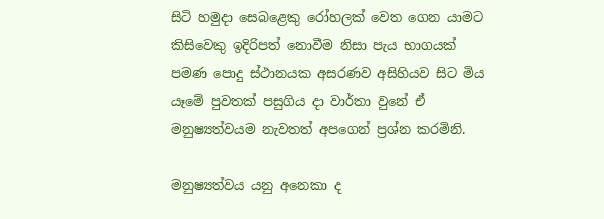සිටි හමුදා සෙබළෙකු රෝහලක් වෙත ගෙන යාමට කිසිවෙකු ඉදිරිපත් නොවීම නිසා පැය භාගයක් පමණ පොදු ස්ථානයක අසරණව අසිහියව සිට මිය යෑමේ පුවතක් පසුගිය දා වාර්තා වුනේ ඒ මනුෂ්‍යත්වයම නැවතත් අපගෙන් ප්‍රශ්න කරමිනි.

මනුෂ්‍යත්වය යනු අනෙකා ද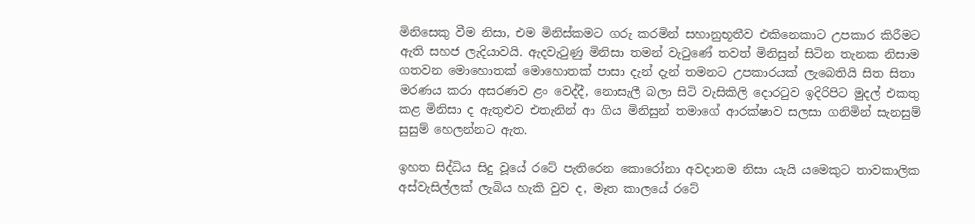මිනිසෙකු වීම නිසා, එම මිනිස්කමට ගරු කරමින් සහානුභූතීව එකිනෙකාට උපකාර කිරීමට ඇති සහජ ලැදියාවයි. ඇදවැටුණු මිනිසා තමන් වැටුණේ තවත් මිනිසුන් සිටින තැනක නිසාම ගතවන මොහොතක් මොහොතක් පාසා දැන් දැන් තමනට උපකාරයක් ලැබෙතියි සිත සිතා මරණය කරා අසරණව ළං වෙද්දී, නොසැලී බලා සිටි වැසිකිලි දොරටුව ඉදිරිපිට මුදල් එකතු කළ මිනිසා ද ඇතුළුව එතැනින් ආ ගිය මිනිසුන් තමාගේ ආරක්ෂාව සලසා ගනිමින් සැනසුම් සුසුම් හෙලන්නට ඇත.

ඉහත සිද්ධිය සිදු වූයේ රටේ පැතිරෙන කොරෝනා අවදානම නිසා යැයි යමෙකුට තාවකාලික අස්වැසිල්ලක් ලැබිය හැකි වුව ද, මෑත කාලයේ රටේ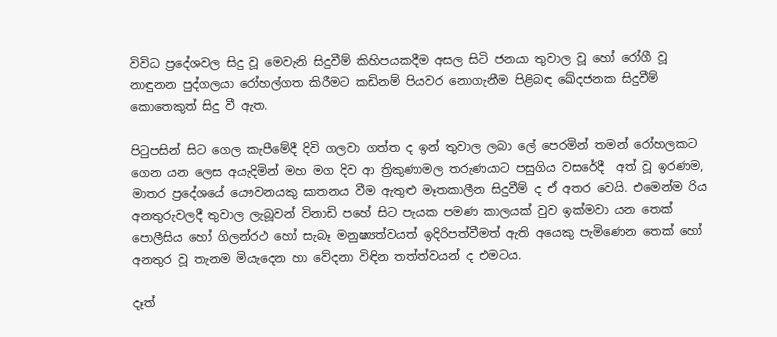විවිධ ප්‍රදේශවල සිදු වූ මෙවැනි සිදුවීම් කිහිපයකදීම අසල සිටි ජනයා තුවාල වූ හෝ රෝගී වූ නාඳුනන පුද්ගලයා රෝහල්ගත කිරීමට කඩිනම් පියවර නොගැනීම පිළිබඳ ඛේදජනක සිදුවීම් කොතෙකුත් සිදු වී ඇත.

පිටුපසින් සිට ගෙල කැපීමේදී දිවි ගලවා ගත්ත ද ඉන් තුවාල ලබා ලේ පෙරමින් තමන් රෝහලකට ගෙන යන ලෙස අයැදිමින් මහ මග දිව ආ ත්‍රිකුණාමල තරුණයාට පසුගිය වසරේදී  අත් වූ ඉරණම,  මාතර ප්‍රදේශයේ යෞවනයකු ඝාතනය වීම ඇතුළු මෑතකාලීන සිදුවීම් ද ඒ අතර වෙයි. එමෙන්ම රිය අනතුරුවලදී තුවාල ලැබූවන් විනාඩි පහේ සිට පැයක පමණ කාලයක් වුව ඉක්මවා යන තෙක් පොලීසිය හෝ ගිලන්රථ හෝ සැබෑ මනුෂ්‍යත්වයත් ඉදිරිපත්වීමත් ඇති අයෙකු පැමිණෙන තෙක් හෝ අනතුර වූ තැනම මියැදෙන හා වේදනා විඳින තත්ත්වයන් ද එමටය.

දෑත්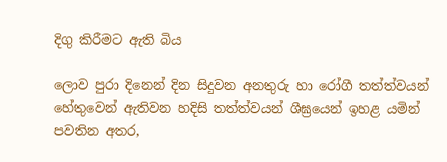දිගු කිරීමට ඇති බිය

ලොව පුරා දිනෙන් දින සිදුවන අනතුරු හා රෝගී තත්ත්වයන් හේතුවෙන් ඇතිවන හදිසි තත්ත්වයන් ශීඝ්‍රයෙන් ඉහළ යමින් පවතින අතර,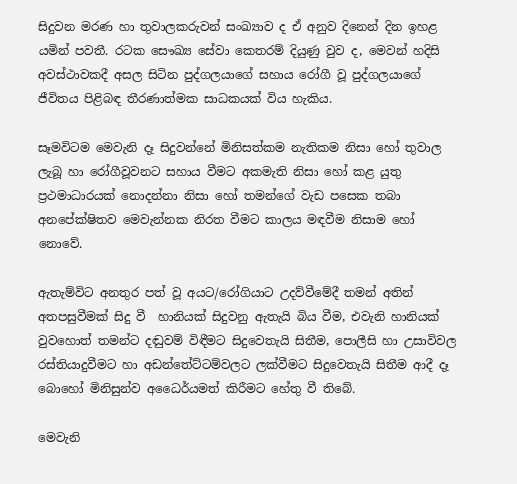සිදුවන මරණ හා තුවාලකරුවන් සංඛ්‍යාව ද ඒ අනුව දිනෙන් දින ඉහළ යමින් පවතී. රටක සෞඛ්‍ය සේවා කෙතරම් දියුණු වුව ද, මෙවන් හදිසි අවස්ථාවකදී අසල සිටින පුද්ගලයාගේ සහාය රෝගී වූ පුද්ගලයාගේ ජීවිතය පිළිබඳ තීරණාත්මක සාධකයක් විය හැකිය.

සෑමවිටම මෙවැනි දෑ සිදුවන්නේ මිනිසත්කම නැතිකම නිසා හෝ තුවාල ලැබූ හා රෝගීවූවනට සහාය වීමට අකමැති නිසා හෝ කළ යුතු ප්‍රථමාධාරයක් නොදන්නා නිසා හෝ තමන්ගේ වැඩ පසෙක තබා අනපේක්ෂිතව මෙවැන්නක නිරත වීමට කාලය මඳවීම නිසාම හෝ නොවේ.

ඇතැම්විට අනතුර පත් වූ අයට/රෝගියාට උදව්වීමේදී තමන් අතින් අතපසුවීමක් සිදු වී  හානියක් සිදුවනු ඇතැයි බිය වීම, එවැනි හානියක් වුවහොත් තමන්ට දඬුවම් විඳීමට සිදුවෙතැයි සිතීම, පොලීසි හා උසාවිවල රස්තියාදුවීමට හා අඩන්තේට්ටම්වලට ලක්වීමට සිදුවෙතැයි සිතීම ආදී දෑ බොහෝ මිනිසුන්ව අධෛර්යමත් කිරීමට හේතු වී තිබේ.

මෙවැනි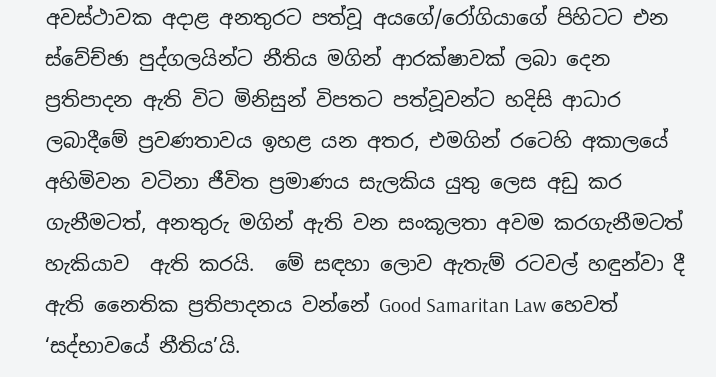අවස්ථාවක අදාළ අනතුරට පත්වූ අයගේ/රෝගියාගේ පිහිටට එන ස්වේච්ඡා පුද්ගලයින්ට නීතිය මගින් ආරක්ෂාවක් ලබා දෙන ප්‍රතිපාදන ඇති විට මිනිසුන් විපතට පත්වූවන්ට හදිසි ආධාර ලබාදීමේ ප්‍රවණතාවය ඉහළ යන අතර, එමගින් රටෙහි අකාලයේ අහිමිවන වටිනා ජීවිත ප්‍රමාණය සැලකිය යුතු ලෙස අඩු කර ගැනීමටත්, අනතුරු මගින් ඇති වන සංකූලතා අවම කරගැනීමටත් හැකියාව  ඇති කරයි.  මේ සඳහා ලොව ඇතැම් රටවල් හඳුන්වා දී ඇති නෛතික ප්‍රතිපාදනය වන්නේ Good Samaritan Law හෙවත් ‘සද්භාවයේ නීතිය’යි.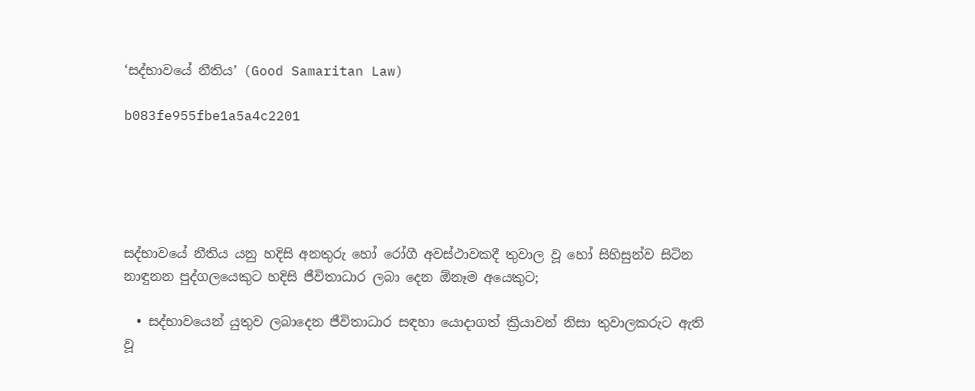‘සද්භාවයේ නීතිය’ (Good Samaritan Law)

b083fe955fbe1a5a4c2201





සද්භාවයේ නීතිය යනු හදිසි අනතුරු හෝ රෝගී අවස්ථාවකදී තුවාල වූ හෝ සිහිසුන්ව සිටින නාඳුනන පුද්ගලයෙකුට හදිසි ජීවිතාධාර ලබා දෙන ඕනෑම අයෙකුට;

  • සද්භාවයෙන් යුතුව ලබාදෙන ජීවිතාධාර සඳහා යොදාගත් ක්‍රියාවන් නිසා තුවාලකරුට ඇති වූ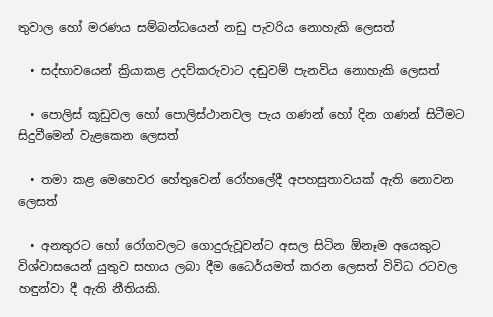තුවාල හෝ මරණය සම්බන්ධයෙන් නඩු පැවරිය නොහැකි ලෙසත්

  • සද්භාවයෙන් ක්‍රියාකළ උදව්කරුවාට දඬුවම් පැනවිය නොහැකි ලෙසත්

  • පොලිස් කූඩුවල හෝ පොලිස්ථානවල පැය ගණන් හෝ දින ගණන් සිටීමට සිදුවීමෙන් වැළකෙන ලෙසත්

  • තමා කළ මෙහෙවර හේතුවෙන් රෝහලේදී අපහසුතාවයක් ඇති නොවන ලෙසත්

  • අනතුරට හෝ රෝගවලට ගොදුරුවූවන්ට අසල සිටින ඕනෑම අයෙකුට විශ්වාසයෙන් යුතුව සහාය ලබා දීම ධෛර්යමත් කරන ලෙසත් විවිධ රටවල හඳුන්වා දී ඇති නීතියකි.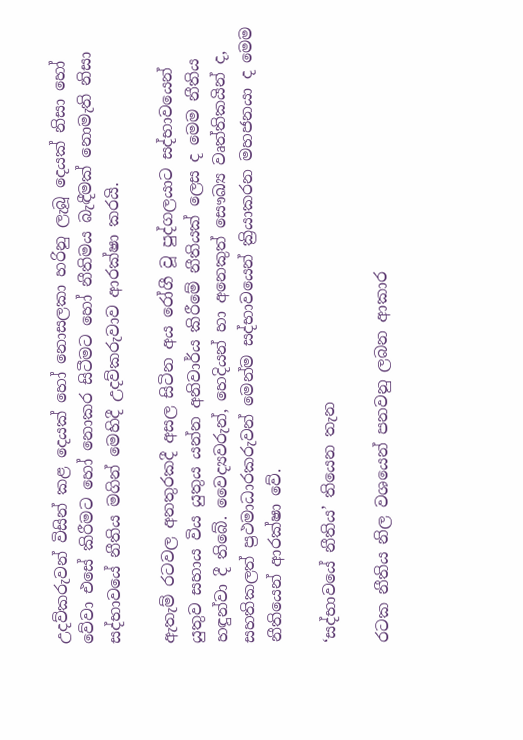උදව්කරුවන් විසින් කළ දෙයක් හෝ නොසලකා හරිනු ලැබූ දෙයක් නිසා හෝ වේවා එසේ කිරීමට හෝ නොකර සිටීමට හෝ නීතිමය බැඳීමක් නොමැති නිසා සද්භාවයේ නීතිය මගින් මෙහිදී උදව්කරුවාව ආරක්ෂා කරයි.

ඇතැම් රටවල අනතුරකදී අසල සිටින අය රෝගී වූ පුද්ගලයාට සද්භාවයෙන් යුතුව සහාය විය යුතුය යන්න අනිවාර්ය කිරීමේ නීතියක් ලෙස ද මෙම නීතිය හඳුන්වා දී තිබේ. වෛද්‍යවරුන්, හෙදියන් හා අනෙකුත් සෞඛ්‍ය වෘත්තිකයින් ද, සහතිකලත් ප්‍රථමාධාරකරුවන් මෙන්ම සද්භාවයෙන් ක්‍රියාකරන මහජනයා ද මෙම නීතියෙන් ආරක්ෂා වේ.

‘සද්භාවයේ නීතිය’ තියෙන තැන

රටක නීතිය නිල වශයෙන් පනවනු ලබන ආකාර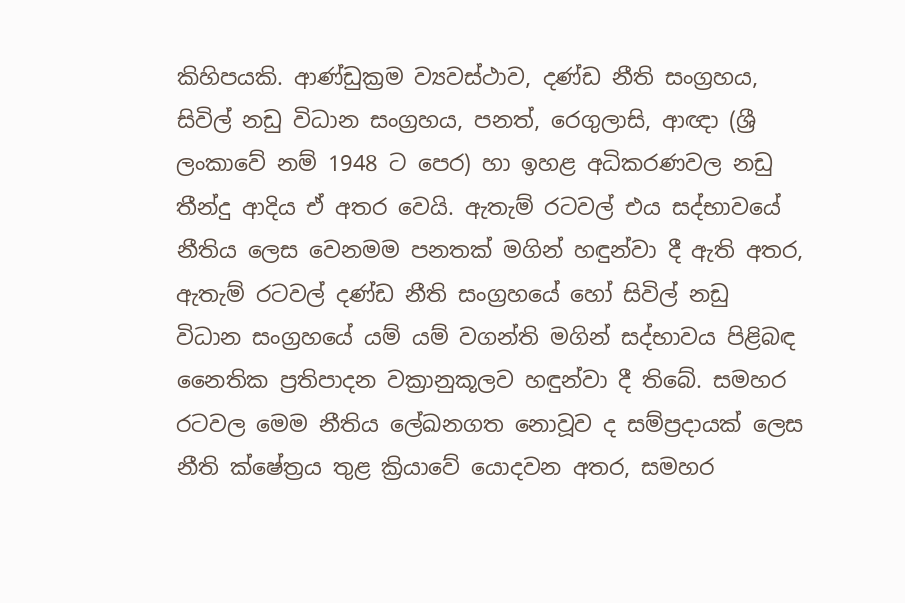කිහිපයකි. ආණ්ඩුක්‍රම ව්‍යවස්ථාව, දණ්ඩ නීති සංග්‍රහය, සිවිල් නඩු විධාන සංග්‍රහය, පනත්, රෙගුලාසි, ආඥා (ශ්‍රී ලංකාවේ නම් 1948 ට පෙර) හා ඉහළ අධිකරණවල නඩු තීන්දු ආදිය ඒ අතර වෙයි. ඇතැම් රටවල් එය සද්භාවයේ නීතිය ලෙස වෙනමම පනතක් මගින් හඳුන්වා දී ඇති අතර, ඇතැම් රටවල් දණ්ඩ නීති සංග්‍රහයේ හෝ සිවිල් නඩු විධාන සංග්‍රහයේ යම් යම් වගන්ති මගින් සද්භාවය පිළිබඳ නෛතික ප්‍රතිපාදන වක්‍රානුකූලව හඳුන්වා දී තිබේ. සමහර රටවල මෙම නීතිය ලේඛනගත නොවූව ද සම්ප්‍රදායක් ලෙස නීති ක්ෂේත්‍රය තුළ ක්‍රියාවේ යොදවන අතර, සමහර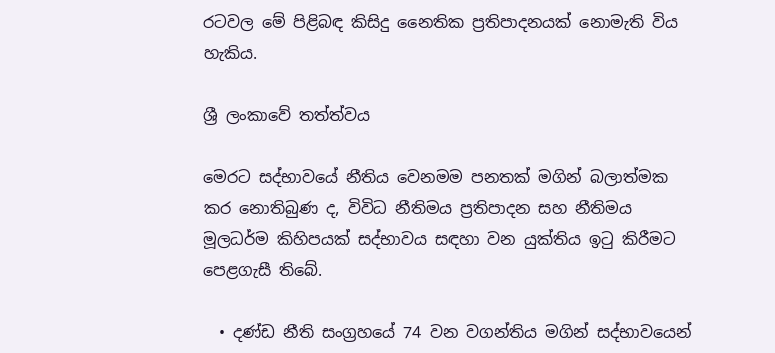රටවල මේ පිළිබඳ කිසිදු නෛතික ප්‍රතිපාදනයක් නොමැති විය හැකිය.

ශ්‍රී ලංකාවේ තත්ත්වය

මෙරට සද්භාවයේ නීතිය වෙනමම පනතක් මගින් බලාත්මක කර නොතිබුණ ද, විවිධ නීතිමය ප්‍රතිපාදන සහ නීතිමය මූලධර්ම කිහිපයක් සද්භාවය සඳහා වන යුක්තිය ඉටු කිරීමට පෙළගැසී තිබේ.

  • දණ්ඩ නීති සංග්‍රහයේ 74 වන වගන්තිය මගින් සද්භාවයෙන්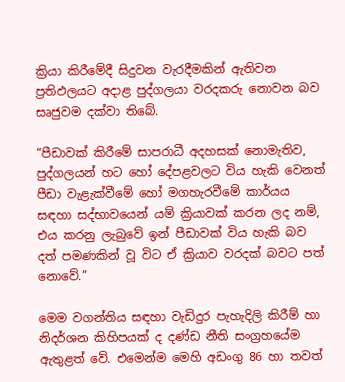ක්‍රියා කිරීමේදී සිදුවන වැරදීමකින් ඇතිවන ප්‍රතිඵලයට අදාළ පුද්ගලයා වරදකරු නොවන බව සෘජුවම දක්වා තිබේ.

“පීඩාවක් කිරීමේ සාපරාධී අදහසක් නොමැතිව, පුද්ගලයන් හට හෝ දේපළවලට විය හැකි වෙනත් පීඩා වැළැක්වීමේ හෝ මගහැරවීමේ කාර්යය සඳහා සද්භාවයෙන් යම් ක්‍රියාවක් කරන ලද නම්, එය කරනු ලැබුවේ ඉන් පීඩාවක් විය හැකි බව දත් පමණකින් වූ විට ඒ ක්‍රියාව වරදක් බවට පත් නොවේ.”

මෙම වගන්තිය සඳහා වැඩිදුර පැහැදිලි කිරීම් හා නිදර්ශන කිහිපයක් ද දණ්ඩ නීති සංග්‍රහයේම ඇතුළත් වේ. එමෙන්ම මෙහි අඩංගු 86 හා තවත්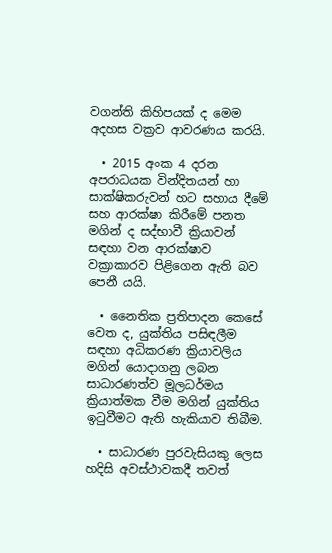වගන්ති කිහිපයක් ද මෙම අදහස වක්‍රව ආවරණය කරයි.

  • 2015 අංක 4 දරන අපරාධයක වින්දිතයන් හා සාක්ෂිකරුවන් හට සහාය දීමේ සහ ආරක්ෂා කිරීමේ පනත මගින් ද සද්භාවී ක්‍රියාවන් සඳහා වන ආරක්ෂාව වක්‍රාකාරව පිළිගෙන ඇති බව පෙනී යයි.

  • නෛතික ප්‍රතිපාදන කෙසේ වෙත ද, යුක්තිය පසිඳලීම සඳහා අධිකරණ ක්‍රියාවලිය මගින් යොදාගනු ලබන සාධාරණත්ව මූලධර්මය ක්‍රියාත්මක වීම මගින් යුක්තිය ඉටුවීමට ඇති හැකියාව තිබීම.

  • සාධාරණ පුරවැසියකු ලෙස හදිසි අවස්ථාවකදී තවත්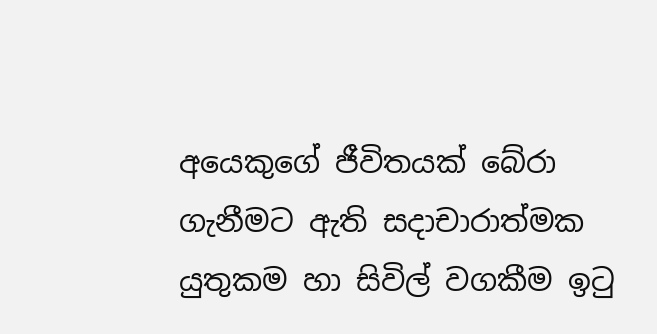අයෙකුගේ ජීවිතයක් බේරා ගැනීමට ඇති සදාචාරාත්මක යුතුකම හා සිවිල් වගකීම ඉටු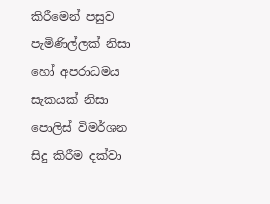කිරීමෙන් පසුව පැමිණිල්ලක් නිසා හෝ අපරාධමය සැකයක් නිසා පොලිස් විමර්ශන සිදු කිරීම දක්වා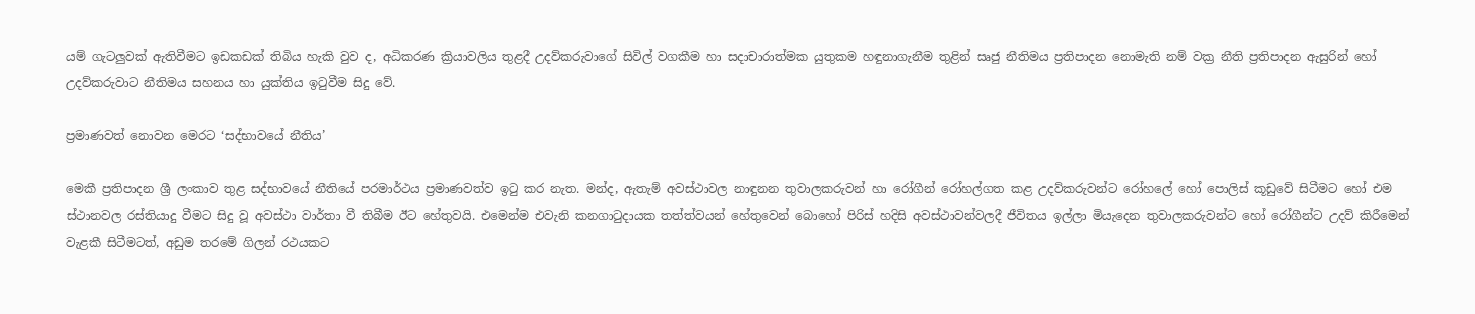යම් ගැටලුවක් ඇතිවීමට ඉඩකඩක් තිබිය හැකි වුව ද, අධිකරණ ක්‍රියාවලිය තුළදී උදව්කරුවාගේ සිවිල් වගකීම හා සදාචාරාත්මක යුතුකම හඳුනාගැනීම තුළින් සෘජු නීතිමය ප්‍රතිපාදන නොමැති නම් වක්‍ර නීති ප්‍රතිපාදන ඇසුරින් හෝ උදව්කරුවාට නීතිමය සහනය හා යුක්තිය ඉටුවීම සිදු වේ.

ප්‍රමාණවත් නොවන මෙරට ‘සද්භාවයේ නීතිය’

මෙකී ප්‍රතිපාදන ශ්‍රී ලංකාව තුළ සද්භාවයේ නීතියේ පරමාර්ථය ප්‍රමාණවත්ව ඉටු කර නැත. මන්ද, ඇතැම් අවස්ථාවල නාඳුනන තුවාලකරුවන් හා රෝගීන් රෝහල්ගත කළ උදව්කරුවන්ට රෝහලේ හෝ පොලිස් කූඩුවේ සිටීමට හෝ එම ස්ථානවල රස්තියාදු වීමට සිදු වූ අවස්ථා වාර්තා වී තිබීම ඊට හේතුවයි. එමෙන්ම එවැනි කනගාටුදායක තත්ත්වයන් හේතුවෙන් බොහෝ පිරිස් හදිසි අවස්ථාවන්වලදී ජීවිතය ඉල්ලා මියැදෙන තුවාලකරුවන්ට හෝ රෝගීන්ට උදව් කිරීමෙන් වැළකී සිටීමටත්, අඩුම තරමේ ගිලන් රථයකට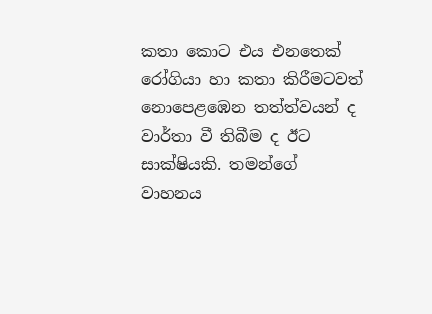කතා කොට එය එනතෙක් රෝගියා හා කතා කිරීමටවත් නොපෙළඹෙන තත්ත්වයන් ද වාර්තා වී තිබීම ද ඊට සාක්ෂියකි. තමන්ගේ වාහනය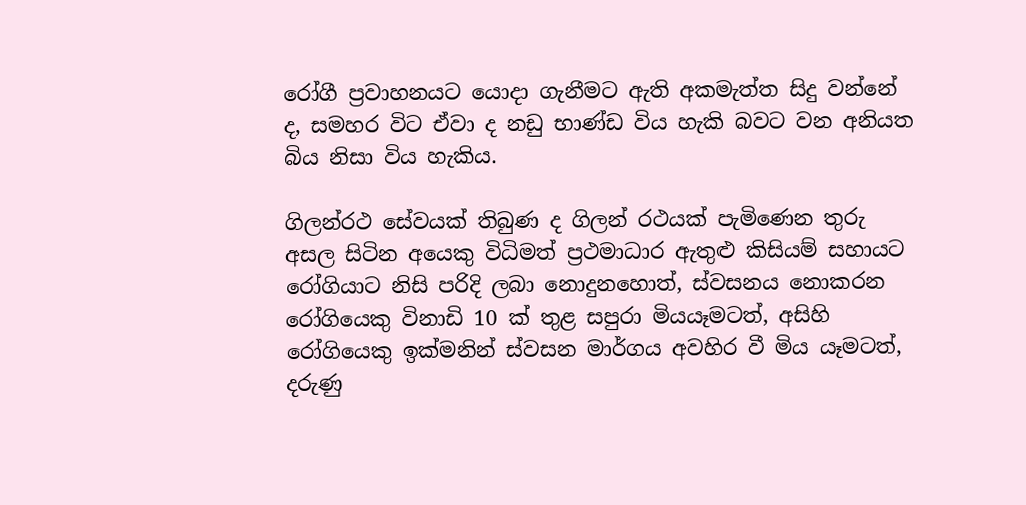රෝගී ප්‍රවාහනයට යොදා ගැනීමට ඇති අකමැත්ත සිදු වන්නේ ද, සමහර විට ඒවා ද නඩු භාණ්ඩ විය හැකි බවට වන අනියත බිය නිසා විය හැකිය.

ගිලන්රථ සේවයක් තිබුණ ද ගිලන් රථයක් පැමිණෙන තුරු අසල සිටින අයෙකු විධිමත් ප්‍රථමාධාර ඇතුළු කිසියම් සහායට රෝගියාට නිසි පරිදි ලබා නොදුනහොත්, ස්වසනය නොකරන රෝගියෙකු විනාඩි 10 ක් තුළ සපුරා මියයෑමටත්, අසිහි රෝගියෙකු ඉක්මනින් ස්වසන මාර්ගය අවහිර වී මිය යෑමටත්, දරුණු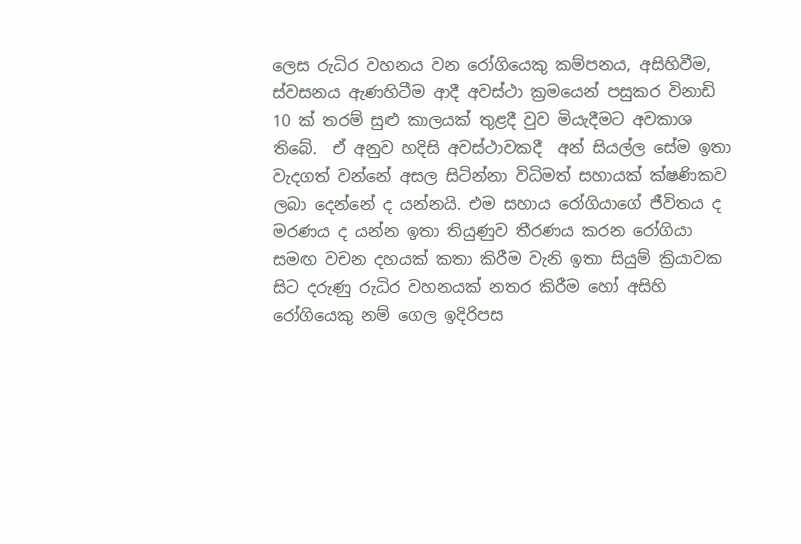ලෙස රුධිර වහනය වන රෝගියෙකු කම්පනය, අසිහිවීම, ස්වසනය ඇණහිටීම ආදී අවස්ථා ක්‍රමයෙන් පසුකර විනාඩි 10 ක් තරම් සුළු කාලයක් තුළදී වුව මියැදීමට අවකාශ තිබේ.  ඒ අනුව හදිසි අවස්ථාවකදී  අන් සියල්ල සේම ඉතා වැදගත් වන්නේ අසල සිටින්නා විධිමත් සහායක් ක්ෂණිකව ලබා දෙන්නේ ද යන්නයි. එම සහාය රෝගියාගේ ජීවිතය ද මරණය ද යන්න ඉතා තියුණුව තීරණය කරන රෝගියා සමඟ වචන දහයක් කතා කිරීම වැනි ඉතා සියුම් ක්‍රියාවක සිට දරුණු රුධිර වහනයක් නතර කිරීම හෝ අසිහි රෝගියෙකු නම් ගෙල ඉදිරිපස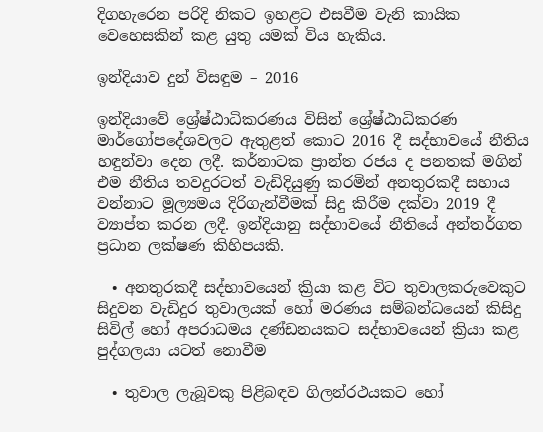දිගහැරෙන පරිදි නිකට ඉහළට එසවීම වැනි කායික වෙහෙසකින් කළ යුතු යමක් විය හැකිය.

ඉන්දියාව දුන් විසඳුම – 2016

ඉන්දියාවේ ශ්‍රේෂ්ඨාධිකරණය විසින් ශ්‍රේෂ්ඨාධිකරණ මාර්ගෝපදේශවලට ඇතුළත් කොට 2016 දී සද්භාවයේ නීතිය හඳුන්වා දෙන ලදී. කර්නාටක ප්‍රාන්ත රජය ද පනතක් මගින් එම නීතිය තවදුරටත් වැඩිදියුණු කරමින් අනතුරකදී සහාය වන්නාට මූල්‍යමය දිරිගැන්වීමක් සිදු කිරීම දක්වා 2019 දී ව්‍යාප්ත කරන ලදී. ඉන්දියානු සද්භාවයේ නීතියේ අන්තර්ගත ප්‍රධාන ලක්ෂණ කිහිපයකි.

  • අනතුරකදී සද්භාවයෙන් ක්‍රියා කළ විට තුවාලකරුවෙකුට සිදුවන වැඩිදුර තුවාලයක් හෝ මරණය සම්බන්ධයෙන් කිසිදු සිවිල් හෝ අපරාධමය දණ්ඩනයකට සද්භාවයෙන් ක්‍රියා කළ පුද්ගලයා යටත් නොවීම

  • තුවාල ලැබූවකු පිළිබඳව ගිලන්රථයකට හෝ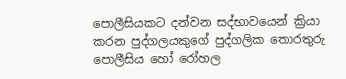පොලීසියකට දන්වන සද්භාවයෙන් ක්‍රියා කරන පුද්ගලයකුගේ පුද්ගලික තොරතුරු පොලීසිය හෝ රෝහල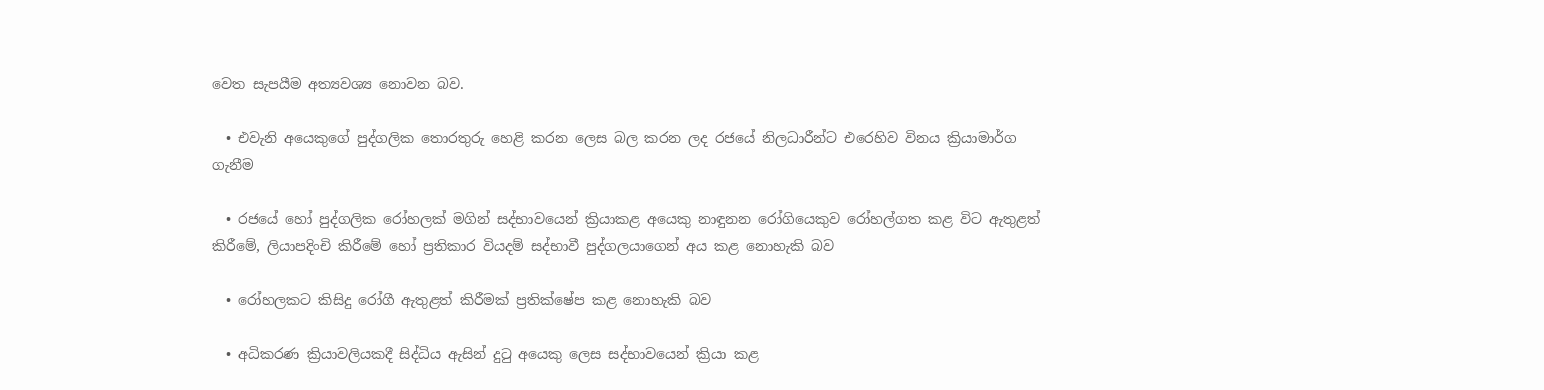වෙත සැපයීම අත්‍යවශ්‍ය නොවන බව.

  • එවැනි අයෙකුගේ පුද්ගලික තොරතුරු හෙළි කරන ලෙස බල කරන ලද රජයේ නිලධාරීන්ට එරෙහිව විනය ක්‍රියාමාර්ග ගැනීම

  • රජයේ හෝ පුද්ගලික රෝහලක් මගින් සද්භාවයෙන් ක්‍රියාකළ අයෙකු නාඳුනන රෝගියෙකුව රෝහල්ගත කළ විට ඇතුළත් කිරීමේ, ලියාපදිංචි කිරීමේ හෝ ප්‍රතිකාර වියදම් සද්භාවී පුද්ගලයාගෙන් අය කළ නොහැකි බව

  • රෝහලකට කිසිදු රෝගී ඇතුළත් කිරීමක් ප්‍රතික්ෂේප කළ නොහැකි බව

  • අධිකරණ ක්‍රියාවලියකදී සිද්ධිය ඇසින් දුටු අයෙකු ලෙස සද්භාවයෙන් ක්‍රියා කළ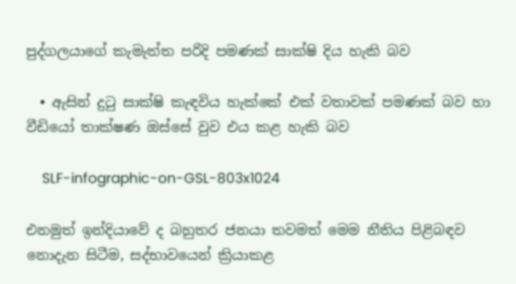පුද්ගලයාගේ කැමැත්ත පරිදි පමණක් සාක්ෂි දිය හැකි බව

  • ඇසින් දුටු සාක්ෂි කැඳවිය හැක්කේ එක් වතාවක් පමණක් බව හා වීඩියෝ තාක්ෂණ ඔස්සේ වුව එය කළ හැකි බව

    SLF-infographic-on-GSL-803x1024

එනමුත් ඉන්දියාවේ ද බහුතර ජනයා තවමත් මෙම නීතිය පිළිබඳව නොදැන සිටීම, සද්භාවයෙන් ක්‍රියාකළ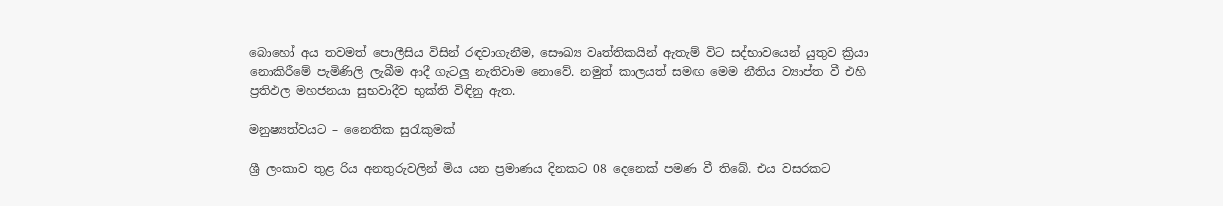බොහෝ අය තවමත් පොලීසිය විසින් රඳවාගැනීම, සෞඛ්‍ය වෘත්තිකයින් ඇතැම් විට සද්භාවයෙන් යුතුව ක්‍රියා නොකිරීමේ පැමිණිලි ලැබීම ආදී ගැටලු නැතිවාම නොවේ. නමුත් කාලයත් සමඟ මෙම නීතිය ව්‍යාප්ත වී එහි ප්‍රතිඵල මහජනයා සුභවාදීව භුක්ති විඳිනු ඇත.

මනුෂ්‍යත්වයට – නෛතික සුරැකුමක්

ශ්‍රී ලංකාව තුළ රිය අනතුරුවලින් මිය යන ප්‍රමාණය දිනකට 08 දෙනෙක් පමණ වී තිබේ. එය වසරකට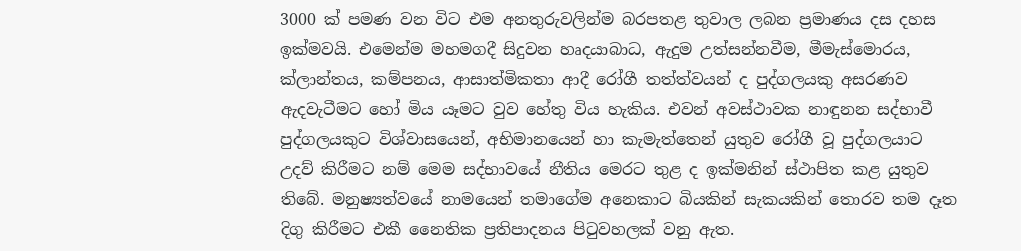3000 ක් පමණ වන විට එම අනතුරුවලින්ම බරපතළ තුවාල ලබන ප්‍රමාණය දස දහස ඉක්මවයි. එමෙන්ම මහමගදී සිදුවන හෘදයාබාධ, ඇදුම උත්සන්නවීම, මීමැස්මොරය, ක්ලාන්තය, කම්පනය, ආසාත්මිකතා ආදී රෝගී තත්ත්වයන් ද පුද්ගලයකු අසරණව ඇදවැටීමට හෝ මිය යෑමට වුව හේතු විය හැකිය. එවන් අවස්ථාවක නාඳුනන සද්භාවී පුද්ගලයකුට විශ්වාසයෙන්, අභිමානයෙන් හා කැමැත්තෙන් යුතුව රෝගී වූ පුද්ගලයාට උදව් කිරීමට නම් මෙම සද්භාවයේ නීතිය මෙරට තුළ ද ඉක්මනින් ස්ථාපිත කළ යුතුව තිබේ. මනුෂ්‍යත්වයේ නාමයෙන් තමාගේම අනෙකාට බියකින් සැකයකින් තොරව තම දෑත දිගු කිරීමට එකී නෛතික ප්‍රතිපාදනය පිටුවහලක් වනු ඇත.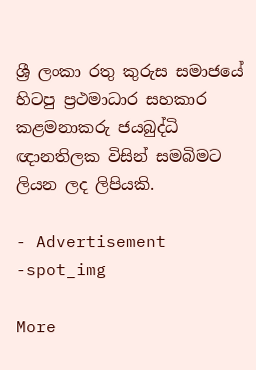ශ්‍රී ලංකා රතු කුරුස සමාජයේ හිටපු ප්‍රථමාධාර සහකාර කළමනාකරු ජයබුද්ධි ඥානතිලක විසින් සමබිමට ලියන ලද ලිපියකි.

- Advertisement -spot_img

More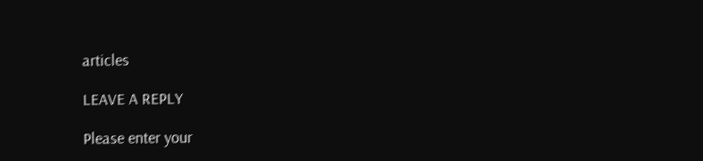articles

LEAVE A REPLY

Please enter your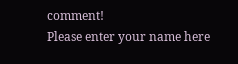comment!
Please enter your name here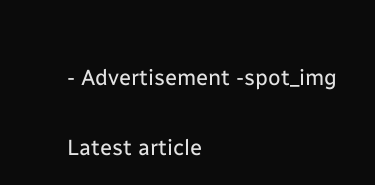- Advertisement -spot_img

Latest article